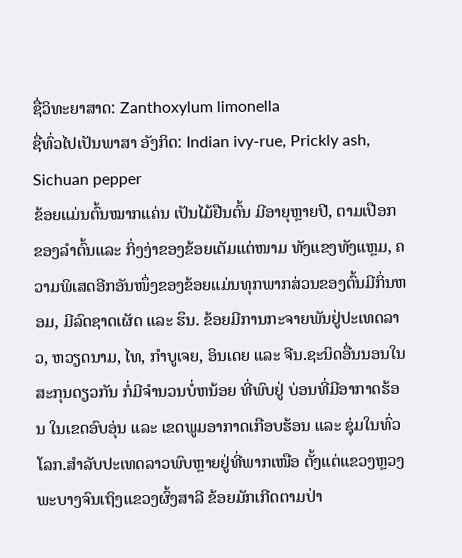ຊື່ວິທະຍາສາດ: Zanthoxylum limonella
ຊື່ທົ່ວໄປເປັນພາສາ ອັງກິດ: Indian ivy-rue, Prickly ash, Sichuan pepper
ຂ້ອຍແມ່ນຕົ້ນໝາກແຄ່ນ ເປັນໄມ້ຢືນຕົ້ນ ມີອາຍຸຫຼາຍປີ, ຕາມເປືອກ ຂອງລຳຕົ້ນແລະ ກິ່ງງ່າຂອງຂ້ອຍເຕັມແຕ່ໜາມ ທັງແຂງທັງແຫຼມ, ຄວາມພິເສດອີກອັນໜຶ່ງຂອງຂ້ອຍແມ່ນທຸກພາກສ່ວນຂອງຕົ້ນມີກິ່ນຫອມ, ມີລົດຊາດເຜັດ ແລະ ຮຶນ. ຂ້ອຍມີການກະຈາຍພັນຢູ່ປະເທດລາວ, ຫວຽດນາມ, ໄທ, ກຳບູເຈຍ, ອິນເດຍ ແລະ ຈີນ.ຊະນິດອື່ນນອນໃນສະກຸນດຽວກັນ ກໍ່ມີຈຳນວນບໍ່ຫນ້ອຍ ທີ່ພົບຢູ່ ບ່ອນທີ່ມີອາກາດຮ້ອນ ໃນເຂດອົບອຸ່ນ ແລະ ເຂດພູມອາກາດເກືອບຮ້ອນ ແລະ ຊຸ່ມໃນທົ່ວໂລກ.ສຳລັບປະເທດລາວພົບຫຼາຍຢູ່ທີ່ພາກເໜືອ ຕັ້ງແຕ່ແຂວງຫຼວງພະບາງຈົນເຖິງແຂວງຜົ້ງສາລີ ຂ້ອຍມັກເກີດຕາມປ່າ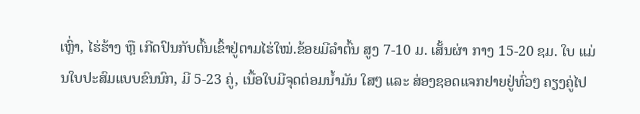ເຫຼົ່າ, ໄຮ່ຮ້າງ ຫຼື ເກີດປົນກັບຕົ້ນເຂົ້າຢູ່ຕາມໄຮ່ໃໝ່.ຂ້ອຍມີລຳຕົ້ນ ສູງ 7-10 ມ. ເສັ້ນຜ່າ ກາງ 15-20 ຊມ. ໃບ ແມ່ນໃບປະສົມແບບຂົນນົກ, ມີ 5-23 ຄູ່, ເນື້ອໃບມີຈຸດຕ່ອມນ້ຳມັນ ໃສໆ ແລະ ສ່ອງຊອດແຈກຢາຍຢູ່ທົ່ວໆ ຄຽງຄູ່ໄປ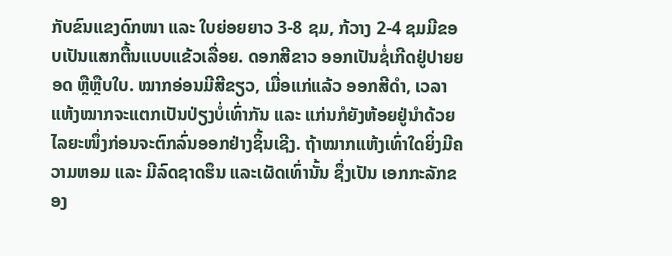ກັບຂົນແຂງດົກໜາ ແລະ ໃບຍ່ອຍຍາວ 3-8 ຊມ, ກ້ວາງ 2-4 ຊມມີຂອບເປັນແສກຕື້ນແບບແຂ້ວເລື່ອຍ. ດອກສີຂາວ ອອກເປັນຊໍ່ເກີດຢູ່ປາຍຍອດ ຫຼືຫຼືບໃບ. ໝາກອ່ອນມີສີຂຽວ, ເມື່ອແກ່ແລ້ວ ອອກສີດຳ, ເວລາ ແຫ້ງໝາກຈະແຕກເປັນປ່ຽງບໍ່ເທົ່າກັນ ແລະ ແກ່ນກໍຍັງຫ້ອຍຢູ່ນຳດ້ວຍໄລຍະໜຶ່ງກ່ອນຈະຕົກລົ່ນອອກຢ່າງຊິ້ນເຊີງ. ຖ້າໝາກແຫ້ງເທົ່າໃດຍິ່ງມີຄວາມຫອມ ແລະ ມີລົດຊາດຮຶນ ແລະເຜັດເທົ່ານັ້ນ ຊຶ່ງເປັນ ເອກກະລັກຂອງ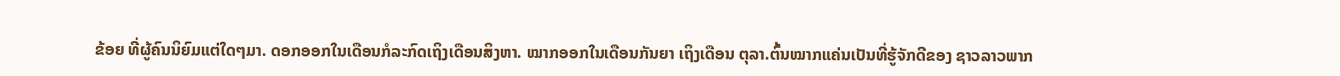ຂ້ອຍ ທີ່ຜູ້ຄົນນິຍົມແຕ່ໃດໆມາ. ດອກອອກໃນເດືອນກໍລະກົດເຖິງເດືອນສິງຫາ. ໝາກອອກໃນເດືອນກັນຍາ ເຖິງເດືອນ ຕຸລາ.ຕົ້ນໝາກແຄ່ນເປັນທີ່ຮູ້ຈັກດີຂອງ ຊາວລາວພາກ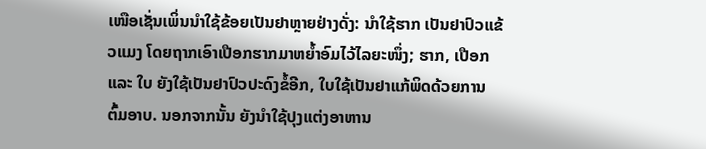ເໜືອເຊັ່ນເພິ່ນນຳໃຊ້ຂ້ອຍເປັນຢາຫຼາຍຢ່າງດັ່ງ: ນຳໃຊ້ຮາກ ເປັນຢາປົວແຂ້ວແມງ ໂດຍຖາກເອົາເປືອກຮາກມາຫຍ້ຳອົມໄວ້ໄລຍະໜຶ່ງ; ຮາກ, ເປືອກ ແລະ ໃບ ຍັງໃຊ້ເປັນຢາປົວປະດົງຂໍ້ອີກ, ໃບໃຊ້ເປັນຢາແກ້ພິດດ້ວຍການຕົ້ມອາບ. ນອກຈາກນັ້ນ ຍັງນຳໃຊ້ປຸງແຕ່ງອາຫານ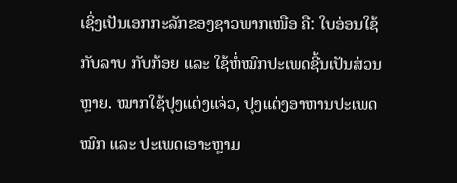ເຊິ່ງເປັນເອກກະລັກຂອງຊາວພາກເໜືອ ຄື: ໃບອ່ອນໃຊ້ກັບລາບ ກັບກ້ອຍ ແລະ ໃຊ້ຫໍ່ໝົກປະເພດຊີ້ນເປັນສ່ວນຫຼາຍ. ໝາກໃຊ້ປຸງແຕ່ງແຈ່ວ, ປຸງແຕ່ງອາຫານປະເພດໝົກ ແລະ ປະເພດເອາະຫຼາມ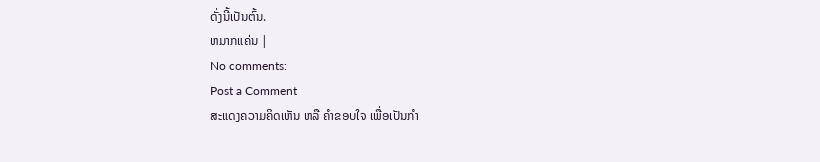ດັ່ງນີ້ເປັນຕົ້ນ.
ຫມາກແຄ່ນ |
No comments:
Post a Comment
ສະແດງຄວາມຄິດເຫັນ ຫລື ຄຳຂອບໃຈ ເພື່ອເປັນກຳ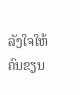ລັງໃຈໃຫ້ຄົນຂຽນ